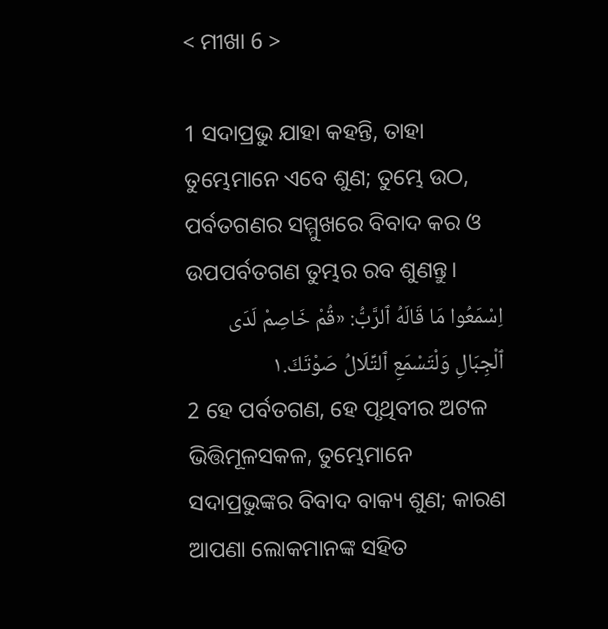< ମୀଖା 6 >

1 ସଦାପ୍ରଭୁ ଯାହା କହନ୍ତି, ତାହା ତୁମ୍ଭେମାନେ ଏବେ ଶୁଣ; ତୁମ୍ଭେ ଉଠ, ପର୍ବତଗଣର ସମ୍ମୁଖରେ ବିବାଦ କର ଓ ଉପପର୍ବତଗଣ ତୁମ୍ଭର ରବ ଶୁଣନ୍ତୁ।
اِسْمَعُوا مَا قَالَهُ ٱلرَّبُّ: «قُمْ خَاصِمْ لَدَى ٱلْجِبَالِ وَلْتَسْمَعِ ٱلتِّلَالُ صَوْتَكَ.١
2 ହେ ପର୍ବତଗଣ, ହେ ପୃଥିବୀର ଅଟଳ ଭିତ୍ତିମୂଳସକଳ, ତୁମ୍ଭେମାନେ ସଦାପ୍ରଭୁଙ୍କର ବିବାଦ ବାକ୍ୟ ଶୁଣ; କାରଣ ଆପଣା ଲୋକମାନଙ୍କ ସହିତ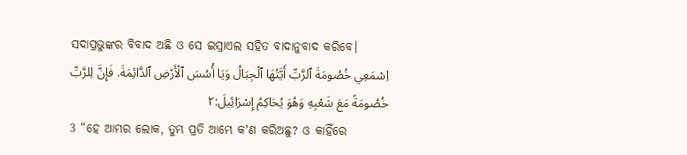ସଦାପ୍ରଭୁଙ୍କର ବିବାଦ ଅଛି ଓ ସେ ଇସ୍ରାଏଲ ସହିତ ବାଦାନୁବାଦ କରିବେ।
اِسْمَعِي خُصُومَةَ ٱلرَّبِّ أَيَّتُهَا ٱلْجِبَالُ وَيَا أُسُسَ ٱلْأَرْضِ ٱلدَّائِمَةَ. فَإِنَّ لِلرَّبِّ خُصُومَةً مَعَ شَعْبِهِ وَهُوَ يُحَاكِمُ إِسْرَائِيلَ:٢
3 “ହେ ଆମ୍ଭର ଲୋକ, ତୁମ୍ଭ ପ୍ରତି ଆମ୍ଭେ କʼଣ କରିଅଛୁ? ଓ କାହିଁରେ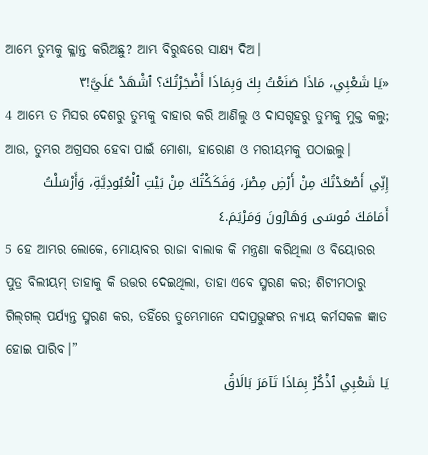ଆମ୍ଭେ ତୁମ୍ଭକୁ କ୍ଳାନ୍ତ କରିଅଛୁ? ଆମ୍ଭ ବିରୁଦ୍ଧରେ ସାକ୍ଷ୍ୟ ଦିଅ।
«يَا شَعْبِي، مَاذَا صَنَعْتُ بِكَ وَبِمَاذَا أَضْجَرْتُكَ؟ ٱشْهَدْ عَلَيَّ!٣
4 ଆମ୍ଭେ ତ ମିସର ଦେଶରୁ ତୁମ୍ଭକୁ ବାହାର କରି ଆଣିଲୁ ଓ ଦାସଗୃହରୁ ତୁମ୍ଭକୁ ମୁକ୍ତ କଲୁ; ଆଉ, ତୁମ୍ଭର ଅଗ୍ରସର ହେବା ପାଇଁ ମୋଶା, ହାରୋଣ ଓ ମରୀୟମକୁ ପଠାଇଲୁ।
إِنِّي أَصْعَدْتُكَ مِنْ أَرْضِ مِصْرَ، وَفَكَكْتُكَ مِنْ بَيْتِ ٱلْعُبُودِيَّةِ، وَأَرْسَلْتُ أَمَامَكَ مُوسَى وَهَارُونَ وَمَرْيَمَ.٤
5 ହେ ଆମ୍ଭର ଲୋକେ, ମୋୟାବର ରାଜା ବାଲାକ କି ମନ୍ତ୍ରଣା କରିଥିଲା ଓ ବିୟୋରର ପୁତ୍ର ବିଲୀୟମ୍‍ ତାହାକୁ କି ଉତ୍ତର ଦେଇଥିଲା, ତାହା ଏବେ ସ୍ମରଣ କର; ଶିଟୀମଠାରୁ ଗିଲ୍‍ଗଲ୍‍ ପର୍ଯ୍ୟନ୍ତ ସ୍ମରଣ କର, ତହିଁରେ ତୁମ୍ଭେମାନେ ସଦାପ୍ରଭୁଙ୍କର ନ୍ୟାୟ କର୍ମସକଳ ଜ୍ଞାତ ହୋଇ ପାରିବ।”
يَا شَعْبِي ٱذْكُرْ بِمَاذَا تَآمَرَ بَالَاقُ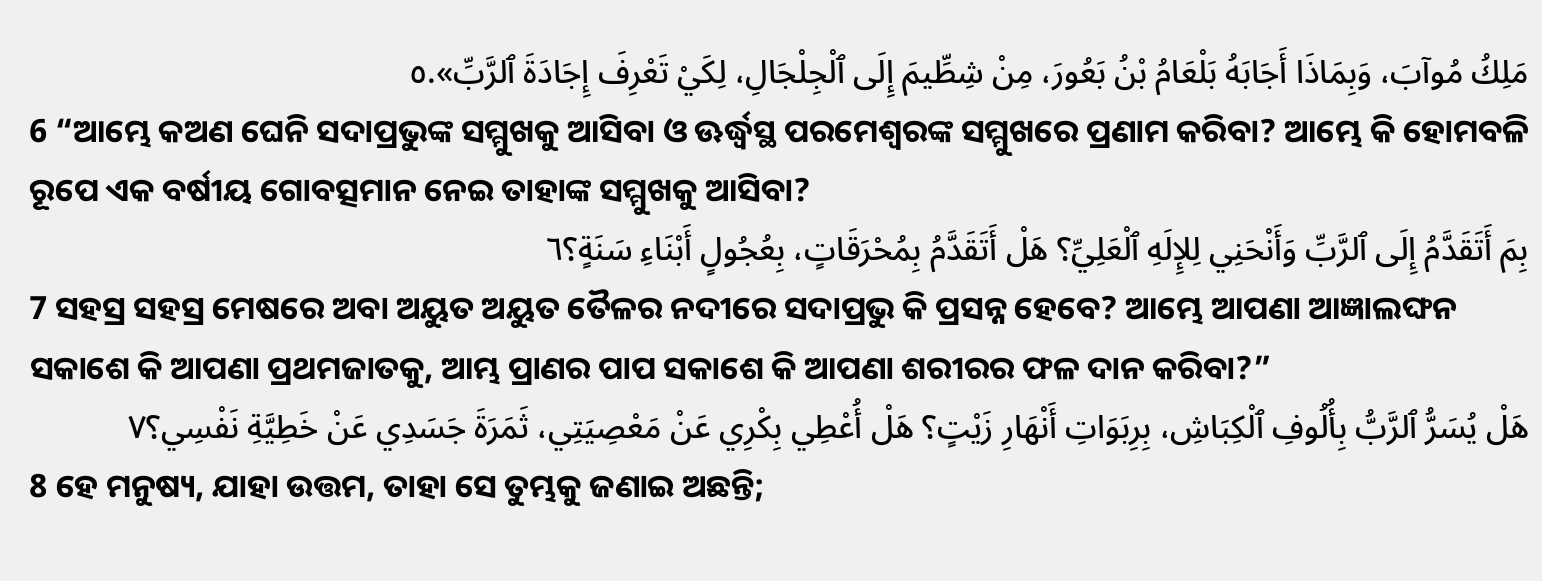مَلِكُ مُوآبَ، وَبِمَاذَا أَجَابَهُ بَلْعَامُ بْنُ بَعُورَ، مِنْ شِطِّيمَ إِلَى ٱلْجِلْجَالِ، لِكَيْ تَعْرِفَ إِجَادَةَ ٱلرَّبِّ».٥
6 “ଆମ୍ଭେ କଅଣ ଘେନି ସଦାପ୍ରଭୁଙ୍କ ସମ୍ମୁଖକୁ ଆସିବା ଓ ଊର୍ଦ୍ଧ୍ୱସ୍ଥ ପରମେଶ୍ୱରଙ୍କ ସମ୍ମୁଖରେ ପ୍ରଣାମ କରିବା? ଆମ୍ଭେ କି ହୋମବଳି ରୂପେ ଏକ ବର୍ଷୀୟ ଗୋବତ୍ସମାନ ନେଇ ତାହାଙ୍କ ସମ୍ମୁଖକୁ ଆସିବା?
بِمَ أَتَقَدَّمُ إِلَى ٱلرَّبِّ وَأَنْحَنِي لِلإِلَهِ ٱلْعَلِيِّ؟ هَلْ أَتَقَدَّمُ بِمُحْرَقَاتٍ، بِعُجُولٍ أَبْنَاءِ سَنَةٍ؟٦
7 ସହସ୍ର ସହସ୍ର ମେଷରେ ଅବା ଅୟୁତ ଅୟୁତ ତୈଳର ନଦୀରେ ସଦାପ୍ରଭୁ କି ପ୍ରସନ୍ନ ହେବେ? ଆମ୍ଭେ ଆପଣା ଆଜ୍ଞାଲଙ୍ଘନ ସକାଶେ କି ଆପଣା ପ୍ରଥମଜାତକୁ, ଆମ୍ଭ ପ୍ରାଣର ପାପ ସକାଶେ କି ଆପଣା ଶରୀରର ଫଳ ଦାନ କରିବା?”
هَلْ يُسَرُّ ٱلرَّبُّ بِأُلُوفِ ٱلْكِبَاشِ، بِرِبَوَاتِ أَنْهَارِ زَيْتٍ؟ هَلْ أُعْطِي بِكْرِي عَنْ مَعْصِيَتِي، ثَمَرَةَ جَسَدِي عَنْ خَطِيَّةِ نَفْسِي؟٧
8 ହେ ମନୁଷ୍ୟ, ଯାହା ଉତ୍ତମ, ତାହା ସେ ତୁମ୍ଭକୁ ଜଣାଇ ଅଛନ୍ତି;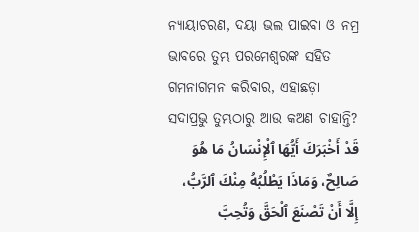ନ୍ୟାୟାଚରଣ, ଦୟା ଭଲ ପାଇବା ଓ ନମ୍ର ଭାବରେ ତୁମ୍ଭ ପରମେଶ୍ୱରଙ୍କ ସହିତ ଗମନାଗମନ କରିବାର, ଏହାଛଡ଼ା ସଦାପ୍ରଭୁ ତୁମ୍ଭଠାରୁ ଆଉ କଅଣ ଚାହାନ୍ତି?
قَدْ أَخْبَرَكَ أَيُّهَا ٱلْإِنْسَانُ مَا هُوَ صَالِحٌ، وَمَاذَا يَطْلُبُهُ مِنْكَ ٱلرَّبُّ، إِلَّا أَنْ تَصْنَعَ ٱلْحَقَّ وَتُحِبَّ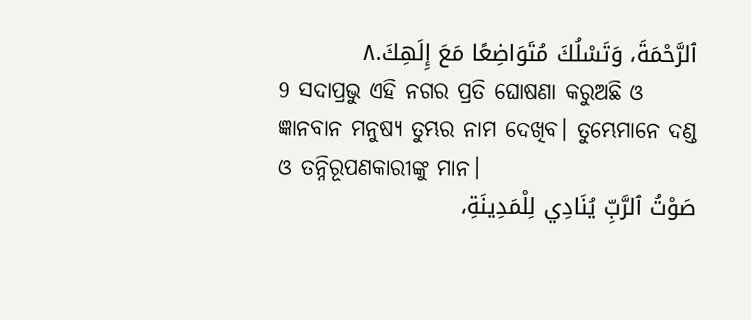ٱلرَّحْمَةَ، وَتَسْلُكَ مُتَوَاضِعًا مَعَ إِلَهِكَ.٨
9 ସଦାପ୍ରଭୁ ଏହି ନଗର ପ୍ରତି ଘୋଷଣା କରୁଅଛି ଓ ଜ୍ଞାନବାନ ମନୁଷ୍ୟ ତୁମ୍ଭର ନାମ ଦେଖିବ। ତୁମ୍ଭେମାନେ ଦଣ୍ଡ ଓ ତନ୍ନିରୂପଣକାରୀଙ୍କୁ ମାନ।
صَوْتُ ٱلرَّبِّ يُنَادِي لِلْمَدِينَةِ،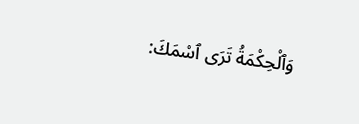وَٱلْحِكْمَةُ تَرَى ٱسْمَكَ: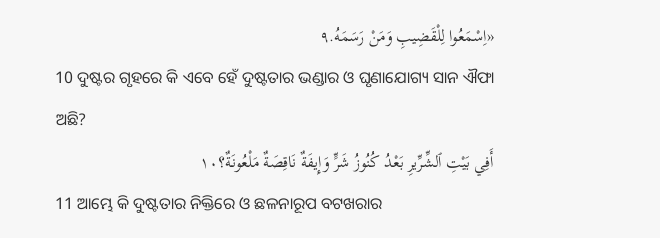«اِسْمَعُوا لِلْقَضِيبِ وَمَنْ رَسَمَهُ.٩
10 ଦୁଷ୍ଟର ଗୃହରେ କି ଏବେ ହେଁ ଦୁଷ୍ଟତାର ଭଣ୍ଡାର ଓ ଘୃଣାଯୋଗ୍ୟ ସାନ ଐଫା ଅଛି?
أَفِي بَيْتِ ٱلشِّرِّيرِ بَعْدُ كُنُوزُ شَرٍّ وَإِيفَةٌ نَاقِصَةٌ مَلْعُونَةٌ؟١٠
11 ଆମ୍ଭେ କି ଦୁଷ୍ଟତାର ନିକ୍ତିରେ ଓ ଛଳନାରୂପ ବଟଖରାର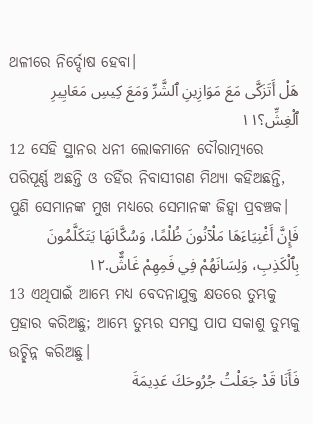ଥଳୀରେ ନିର୍ଦ୍ଦୋଷ ହେବା।
هَلْ أَتَزَكَّى مَعَ مَوَازِينِ ٱلشَّرِّ وَمَعَ كِيسِ مَعَايِيرِ ٱلْغِشِّ؟١١
12 ସେହି ସ୍ଥାନର ଧନୀ ଲୋକମାନେ ଦୌରାତ୍ମ୍ୟରେ ପରିପୂର୍ଣ୍ଣ ଅଛନ୍ତି ଓ ତହିଁର ନିବାସୀଗଣ ମିଥ୍ୟା କହିଅଛନ୍ତି, ପୁଣି ସେମାନଙ୍କ ମୁଖ ମଧ୍ୟରେ ସେମାନଙ୍କ ଜିହ୍ୱା ପ୍ରବଞ୍ଚକ।
فَإِنَّ أَغْنِيَاءَهَا مَلْآنُونَ ظُلْمًا، وَسُكَّانَهَا يَتَكَلَّمُونَ بِٱلْكَذِبِ، وَلِسَانَهُمْ فِي فَمِهِمْ غَاشٌّ.١٢
13 ଏଥିପାଇଁ ଆମ୍ଭେ ମଧ୍ୟ ବେଦନାଯୁକ୍ତ କ୍ଷତରେ ତୁମ୍ଭକୁ ପ୍ରହାର କରିଅଛୁ; ଆମ୍ଭେ ତୁମ୍ଭର ସମସ୍ତ ପାପ ସକାଶୁ ତୁମ୍ଭକୁ ଉଚ୍ଛିନ୍ନ କରିଅଛୁ।
فَأَنَا قَدْ جَعَلْتُ جُرُوحَكَ عَدِيمَةَ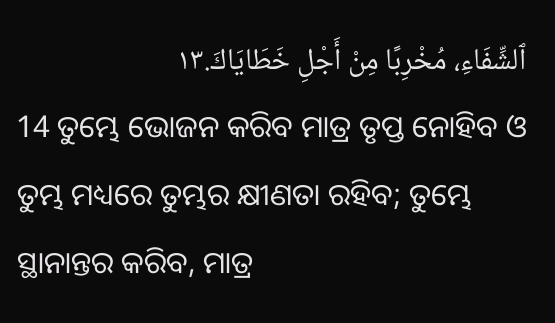ٱلشِّفَاءِ، مُخْرِبًا مِنْ أَجْلِ خَطَايَاكَ.١٣
14 ତୁମ୍ଭେ ଭୋଜନ କରିବ ମାତ୍ର ତୃପ୍ତ ନୋହିବ ଓ ତୁମ୍ଭ ମଧ୍ୟରେ ତୁମ୍ଭର କ୍ଷୀଣତା ରହିବ; ତୁମ୍ଭେ ସ୍ଥାନାନ୍ତର କରିବ, ମାତ୍ର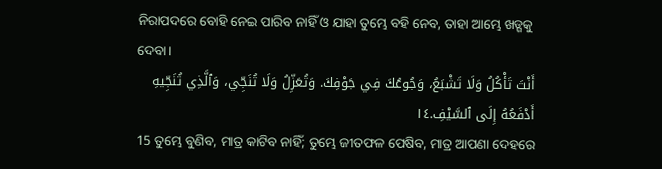ନିରାପଦରେ ବୋହି ନେଇ ପାରିବ ନାହିଁ ଓ ଯାହା ତୁମ୍ଭେ ବହି ନେବ, ତାହା ଆମ୍ଭେ ଖଡ୍ଗକୁ ଦେବା।
أَنْتَ تَأْكُلُ وَلَا تَشْبَعُ، وَجُوعُكَ فِي جَوْفِكَ. وَتُعَزِّلُ وَلَا تُنَجِّي، وَٱلَّذِي تُنَجِّيهِ أَدْفَعُهُ إِلَى ٱلسَّيْفِ.١٤
15 ତୁମ୍ଭେ ବୁଣିବ, ମାତ୍ର କାଟିବ ନାହିଁ; ତୁମ୍ଭେ ଜୀତଫଳ ପେଷିବ, ମାତ୍ର ଆପଣା ଦେହରେ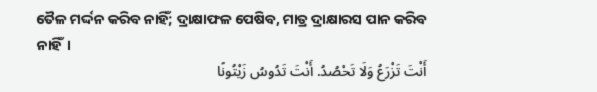ତୈଳ ମର୍ଦ୍ଦନ କରିବ ନାହିଁ; ଦ୍ରାକ୍ଷାଫଳ ପେଷିବ, ମାତ୍ର ଦ୍ରାକ୍ଷାରସ ପାନ କରିବ ନାହିଁ।
أَنْتَ تَزْرَعُ وَلَا تَحْصُدُ. أَنْتَ تَدُوسُ زَيْتُونًا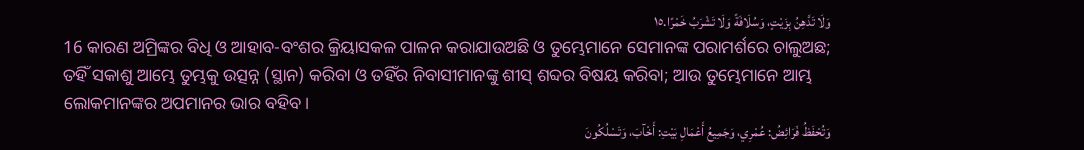وَلَا تَدَّهِنُ بِزَيْتٍ، وَسُلَافَةً وَلَا تَشْرَبُ خَمْرًا.١٥
16 କାରଣ ଅମ୍ରିଙ୍କର ବିଧି ଓ ଆହାବ-ବଂଶର କ୍ରିୟାସକଳ ପାଳନ କରାଯାଉଅଛି ଓ ତୁମ୍ଭେମାନେ ସେମାନଙ୍କ ପରାମର୍ଶରେ ଚାଲୁଅଛ; ତହିଁ ସକାଶୁ ଆମ୍ଭେ ତୁମ୍ଭକୁ ଉତ୍ସନ୍ନ (ସ୍ଥାନ) କରିବା ଓ ତହିଁର ନିବାସୀମାନଙ୍କୁ ଶୀସ୍‍ ଶବ୍ଦର ବିଷୟ କରିବା; ଆଉ ତୁମ୍ଭେମାନେ ଆମ୍ଭ ଲୋକମାନଙ୍କର ଅପମାନର ଭାର ବହିବ।
وَتُحْفَظُ فَرَائِضُ: عُمْرِي، وَجَمِيعُ أَعْمَالِ بَيْتِ: أَخْآبَ، وَتَسْلُكُونَ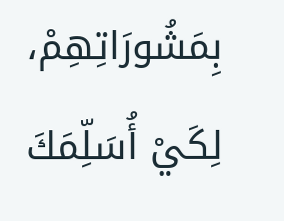بِمَشُورَاتِهِمْ، لِكَيْ أُسَلِّمَكَ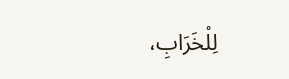لِلْخَرَابِ،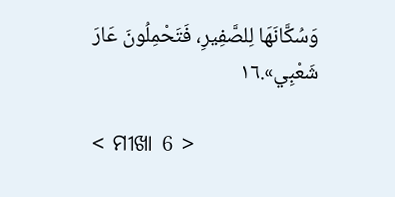وَسُكَّانَهَا لِلصَّفِيرِ، فَتَحْمِلُونَ عَارَ شَعْبِي».١٦

< ମୀଖା 6 >